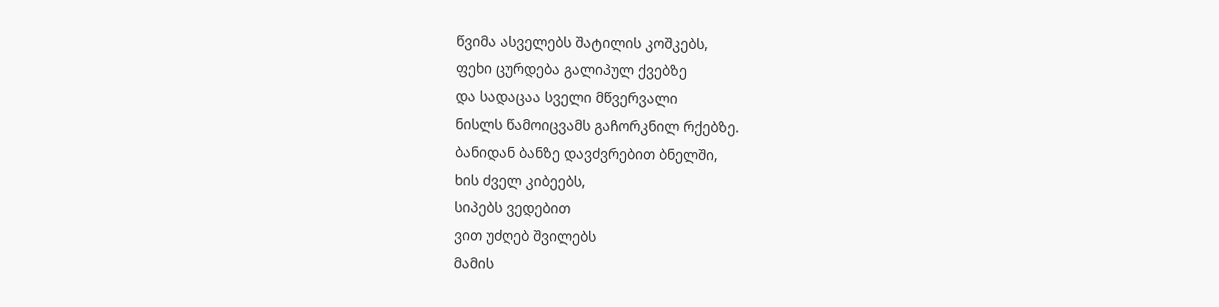წვიმა ასველებს შატილის კოშკებს,
ფეხი ცურდება გალიპულ ქვებზე
და სადაცაა სველი მწვერვალი
ნისლს წამოიცვამს გაჩორკნილ რქებზე.
ბანიდან ბანზე დავძვრებით ბნელში,
ხის ძველ კიბეებს,
სიპებს ვედებით
ვით უძღებ შვილებს
მამის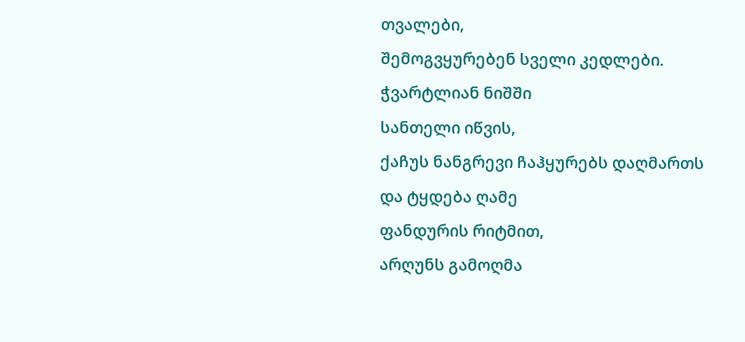თვალები,
შემოგვყურებენ სველი კედლები.
ჭვარტლიან ნიშში
სანთელი იწვის,
ქაჩუს ნანგრევი ჩაჰყურებს დაღმართს
და ტყდება ღამე
ფანდურის რიტმით,
არღუნს გამოღმა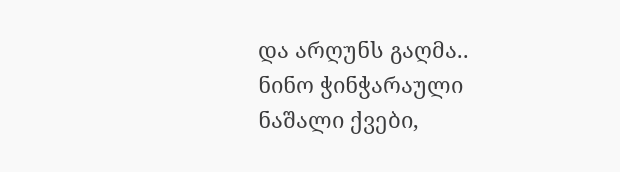და არღუნს გაღმა..
ნინო ჭინჭარაული
ნაშალი ქვები,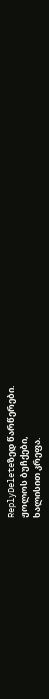ReplyDeleteზედ წარწერები.
ჟოლოს ბუჩქები,
ხალისით კრეფა.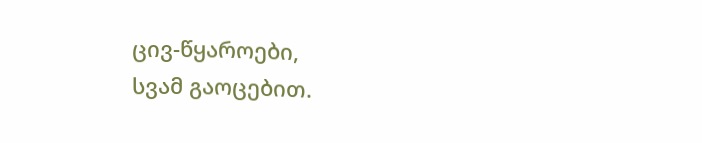ცივ-წყაროები,
სვამ გაოცებით.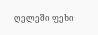ღელეში ფეხი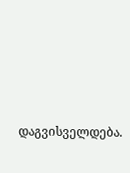დაგვისველდება.